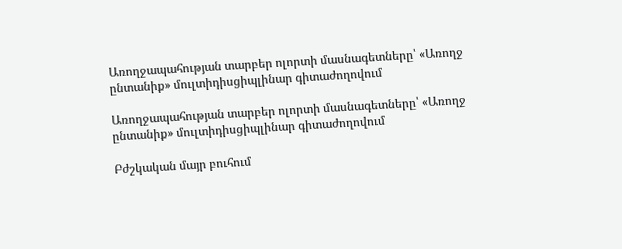Առողջապահության տարբեր ոլորտի մասնագետները՝ «Առողջ ընտանիք» մուլտիդիսցիպլինար գիտաժողովում

Առողջապահության տարբեր ոլորտի մասնագետները՝ «Առողջ ընտանիք» մուլտիդիսցիպլինար գիտաժողովում

Բժշկական մայր բուհում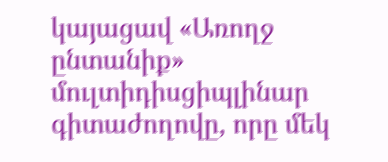կայացավ «Առողջ ընտանիք» մուլտիդիսցիպլինար գիտաժողովը, որը մեկ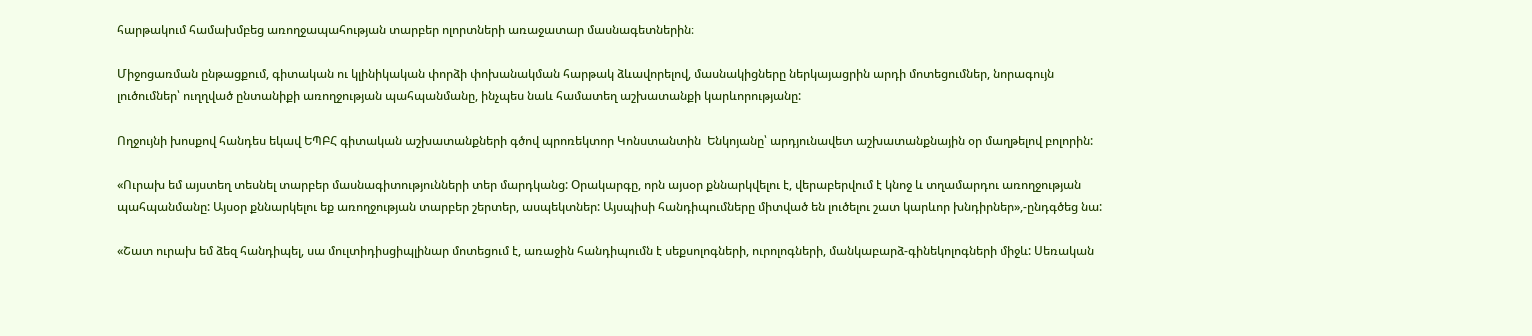հարթակում համախմբեց առողջապահության տարբեր ոլորտների առաջատար մասնագետներին։

Միջոցառման ընթացքում, գիտական ու կլինիկական փորձի փոխանակման հարթակ ձևավորելով, մասնակիցները ներկայացրին արդի մոտեցումներ, նորագույն լուծումներ՝ ուղղված ընտանիքի առողջության պահպանմանը, ինչպես նաև համատեղ աշխատանքի կարևորությանը:

Ողջույնի խոսքով հանդես եկավ ԵՊԲՀ գիտական աշխատանքների գծով պրոռեկտոր Կոնստանտին  Ենկոյանը՝ արդյունավետ աշխատանքնային օր մաղթելով բոլորին:

«Ուրախ եմ այստեղ տեսնել տարբեր մասնագիտությունների տեր մարդկանց: Օրակարգը, որն այսօր քննարկվելու է, վերաբերվում է կնոջ և տղամարդու առողջության պահպանմանը: Այսօր քննարկելու եք առողջության տարբեր շերտեր, ասպեկտներ: Այսպիսի հանդիպումները միտված են լուծելու շատ կարևոր խնդիրներ»,-ընդգծեց նա:

«Շատ ուրախ եմ ձեզ հանդիպել, սա մուլտիդիսցիպլինար մոտեցում է, առաջին հանդիպումն է սեքսոլոգների, ուրոլոգների, մանկաբարձ-գինեկոլոգների միջև: Սեռական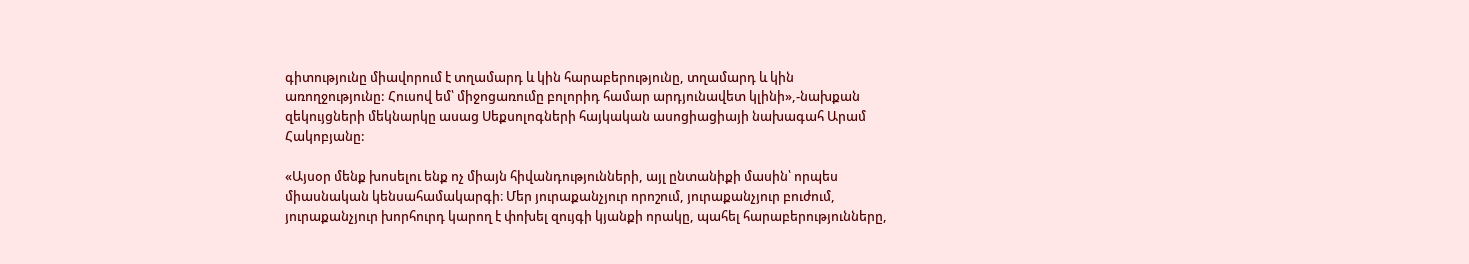գիտությունը միավորում է տղամարդ և կին հարաբերությունը, տղամարդ և կին առողջությունը: Հուսով եմ՝ միջոցառումը բոլորիդ համար արդյունավետ կլինի»,-նախքան զեկույցների մեկնարկը ասաց Սեքսոլոգների հայկական ասոցիացիայի նախագահ Արամ Հակոբյանը:

«Այսօր մենք խոսելու ենք ոչ միայն հիվանդությունների, այլ ընտանիքի մասին՝ որպես միասնական կենսահամակարգի։ Մեր յուրաքանչյուր որոշում, յուրաքանչյուր բուժում, յուրաքանչյուր խորհուրդ կարող է փոխել զույգի կյանքի որակը, պահել հարաբերությունները,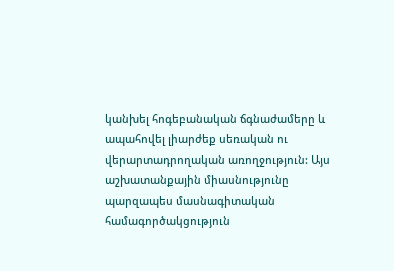կանխել հոգեբանական ճգնաժամերը և ապահովել լիարժեք սեռական ու վերարտադրողական առողջություն: Այս աշխատանքային միասնությունը պարզապես մասնագիտական համագործակցություն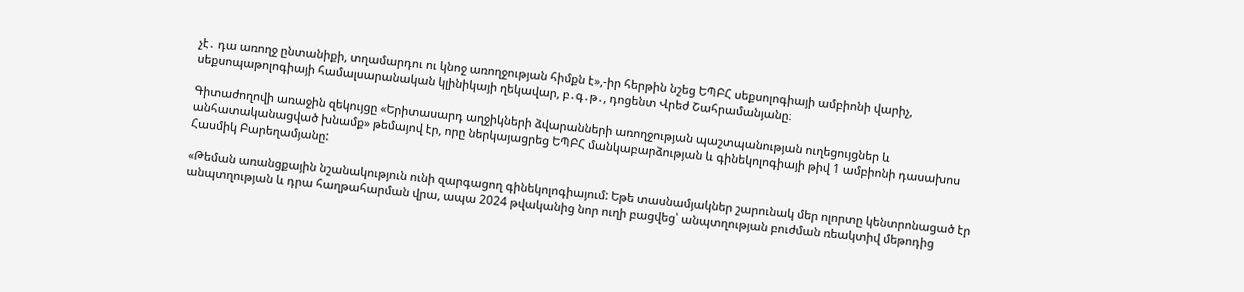չէ․ դա առողջ ընտանիքի, տղամարդու ու կնոջ առողջության հիմքն է»,-իր հերթին նշեց ԵՊԲՀ սեքսոլոգիայի ամբիոնի վարիչ, սեքսոպաթոլոգիայի համալսարանական կլինիկայի ղեկավար, բ․գ․թ․, դոցենտ Վրեժ Շահրամանյանը։

Գիտաժողովի առաջին զեկույցը «Երիտասարդ աղջիկների ձվարանների առողջության պաշտպանության ուղեցույցներ և անհատականացված խնամք» թեմայով էր, որը ներկայացրեց ԵՊԲՀ մանկաբարձության և գինեկոլոգիայի թիվ 1 ամբիոնի դասախոս Հասմիկ Բարեղամյանը:

«Թեման առանցքային նշանակություն ունի զարգացող գինեկոլոգիայում: Եթե տասնամյակներ շարունակ մեր ոլորտը կենտրոնացած էր անպտղության և դրա հաղթահարման վրա, ապա 2024 թվականից նոր ուղի բացվեց՝ անպտղության բուժման ռեակտիվ մեթոդից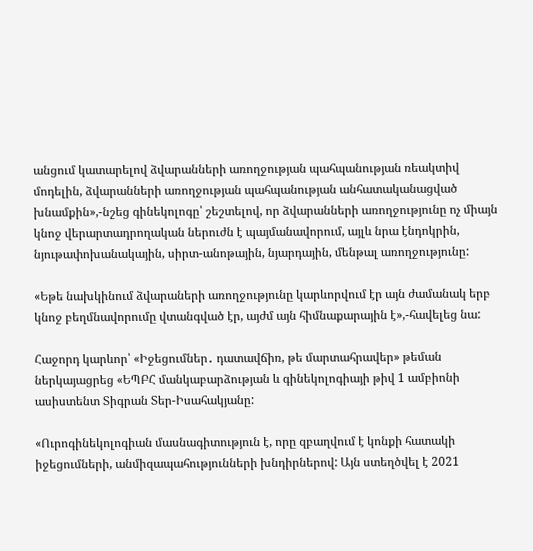անցում կատարելով ձվարանների առողջության պահպանության ռեակտիվ մոդելին, ձվարանների առողջության պահպանության անհատականացված խնամքին»,-նշեց գինեկոլոգը՝ շեշտելով, որ ձվարանների առողջությունը ոչ միայն կնոջ վերարտադրողական ներուժն է պայմանավորում, այլև նրա էնդոկրին, նյութափոխանակային, սիրտ-անոթային, նյարդային, մենթալ առողջությունը:

«Եթե նախկինում ձվարաների առողջությունը կարևորվում էր այն ժամանակ երբ կնոջ բեղմնավորումը վտանգված էր, այժմ այն հիմնաքարային է»,-հավելեց նա:

Հաջորդ կարևոր՝ «Իջեցումներ․ դատավճիռ, թե մարտահրավեր» թեման ներկայացրեց «ԵՊԲՀ մանկաբարձության և գինեկոլոգիայի թիվ 1 ամբիոնի ասիստենտ Տիգրան Տեր-Իսահակյանը:

«Ուրոգինեկոլոգիան մասնագիտություն է, որը զբաղվում է կոնքի հատակի իջեցումների, անմիզապահությունների խնդիրներով: Այն ստեղծվել է 2021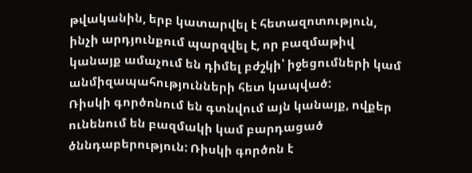թվականին, երբ կատարվել է հետազոտություն, ինչի արդյունքում պարզվել է, որ բազմաթիվ կանայք ամաչում են դիմել բժշկի՝ իջեցումների կամ անմիզապահությունների հետ կապված:
Ռիսկի գործոնում են գտնվում այն կանայք, ովքեր ունենում են բազմակի կամ բարդացած ծննդաբերություն: Ռիսկի գործոն է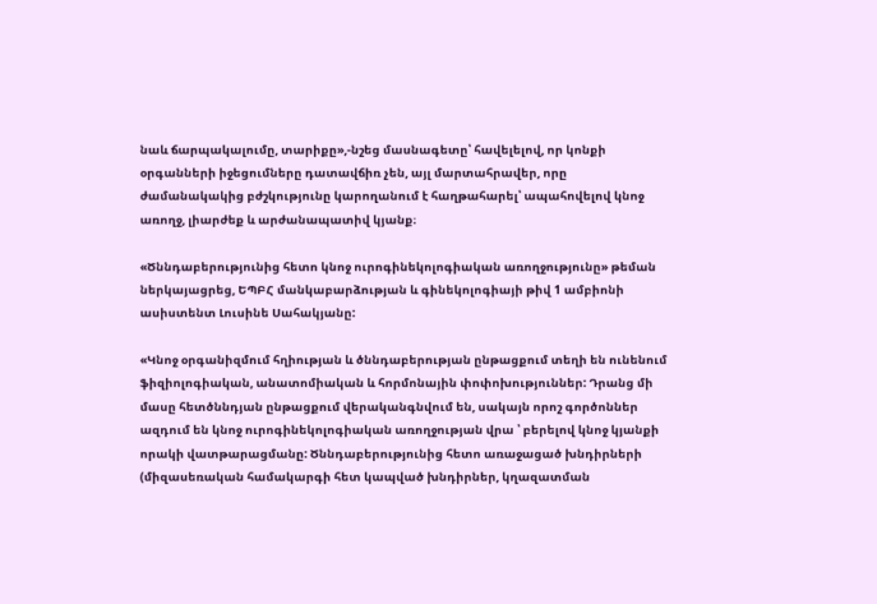նաև ճարպակալումը, տարիքը»,-նշեց մասնագետը՝ հավելելով, որ կոնքի օրգանների իջեցումները դատավճիռ չեն, այլ մարտահրավեր, որը ժամանակակից բժշկությունը կարողանում է հաղթահարել՝ ապահովելով կնոջ առողջ, լիարժեք և արժանապատիվ կյանք։

«Ծննդաբերությունից հետո կնոջ ուրոգինեկոլոգիական առողջությունը» թեման ներկայացրեց, ԵՊԲՀ մանկաբարձության և գինեկոլոգիայի թիվ 1 ամբիոնի ասիստենտ Լուսինե Սահակյանը:

«Կնոջ օրգանիզմում հղիության և ծննդաբերության ընթացքում տեղի են ունենում ֆիզիոլոգիական, անատոմիական և հորմոնային փոփոխություններ: Դրանց մի մասը հետծննդյան ընթացքում վերականգնվում են, սակայն որոշ գործոններ ազդում են կնոջ ուրոգինեկոլոգիական առողջության վրա ՝ բերելով կնոջ կյանքի որակի վատթարացմանը: Ծննդաբերությունից հետո առաջացած խնդիրների (միզասեռական համակարգի հետ կապված խնդիրներ, կղազատման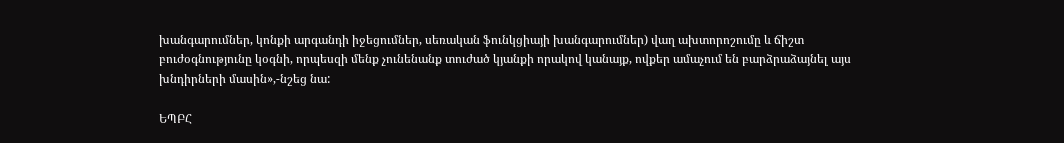խանգարումներ, կոնքի արգանդի իջեցումներ, սեռական ֆունկցիայի խանգարումներ) վաղ ախտորոշումը և ճիշտ բուժօգնությունը կօգնի, որպեսզի մենք չունենանք տուժած կյանքի որակով կանայք, ովքեր ամաչում են բարձրաձայնել այս խնդիրների մասին»,-նշեց նա:

ԵՊԲՀ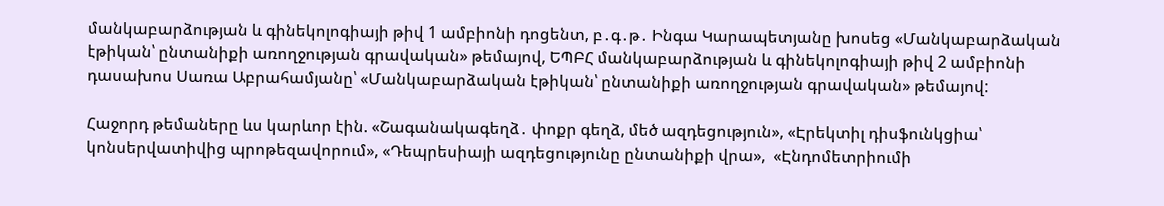մանկաբարձության և գինեկոլոգիայի թիվ 1 ամբիոնի դոցենտ, բ․գ․թ․ Ինգա Կարապետյանը խոսեց «Մանկաբարձական էթիկան՝ ընտանիքի առողջության գրավական» թեմայով, ԵՊԲՀ մանկաբարձության և գինեկոլոգիայի թիվ 2 ամբիոնի դասախոս Սառա Աբրահամյանը՝ «Մանկաբարձական էթիկան՝ ընտանիքի առողջության գրավական» թեմայով:

Հաջորդ թեմաները ևս կարևոր էին. «Շագանակագեղձ․ փոքր գեղձ, մեծ ազդեցություն», «Էրեկտիլ դիսֆունկցիա՝ կոնսերվատիվից պրոթեզավորում», «Դեպրեսիայի ազդեցությունը ընտանիքի վրա»,  «Էնդոմետրիումի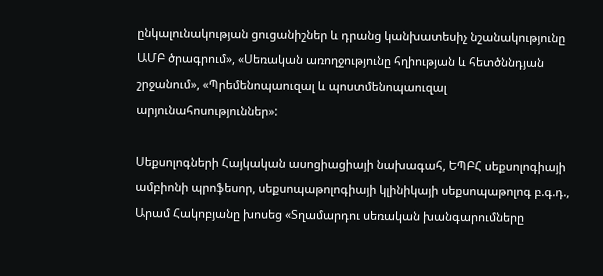ընկալունակության ցուցանիշներ և դրանց կանխատեսիչ նշանակությունը ԱՄԲ ծրագրում», «Սեռական առողջությունը հղիության և հետծննդյան շրջանում», «Պրեմենոպաուզալ և պոստմենոպաուզալ արյունահոսություններ»:

Սեքսոլոգների Հայկական ասոցիացիայի նախագահ, ԵՊԲՀ սեքսոլոգիայի ամբիոնի պրոֆեսոր, սեքսոպաթոլոգիայի կլինիկայի սեքսոպաթոլոգ բ.գ.դ., Արամ Հակոբյանը խոսեց «Տղամարդու սեռական խանգարումները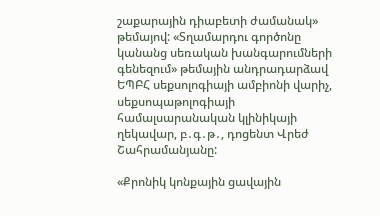շաքարային դիաբետի ժամանակ» թեմայով: «Տղամարդու գործոնը կանանց սեռական խանգարումների գենեզում» թեմային անդրադարձավ ԵՊԲՀ սեքսոլոգիայի ամբիոնի վարիչ, սեքսոպաթոլոգիայի համալսարանական կլինիկայի ղեկավար, բ․գ․թ․, դոցենտ Վրեժ Շահրամանյանը:

«Քրոնիկ կոնքային ցավային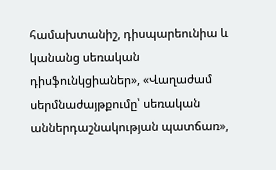համախտանիշ, դիսպարեունիա և կանանց սեռական դիսֆունկցիաներ», «Վաղաժամ սերմնաժայթքումը՝ սեռական աններդաշնակության պատճառ»,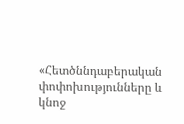«Հետծննդաբերական փոփոխությունները և կնոջ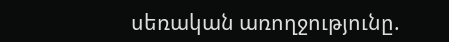սեռական առողջությունը.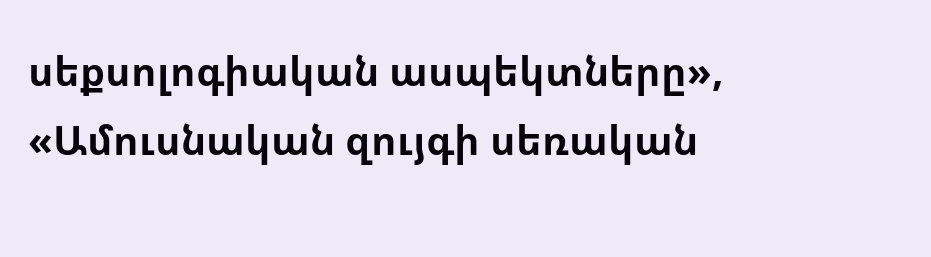սեքսոլոգիական ասպեկտները», «Ամուսնական զույգի սեռական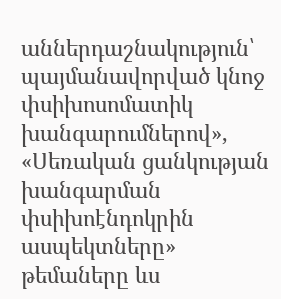աններդաշնակություն՝ պայմանավորված կնոջ փսիխոսոմատիկ խանգարումներով», «Սեռական ցանկության խանգարման փսիխոէնդոկրին ասպեկտները» թեմաները ևս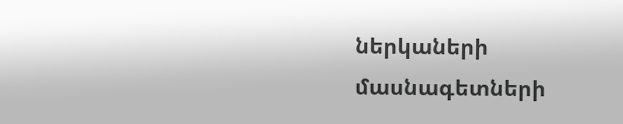ներկաների մասնագետների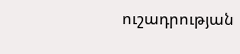ուշադրության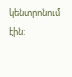կենտրոնում էին: